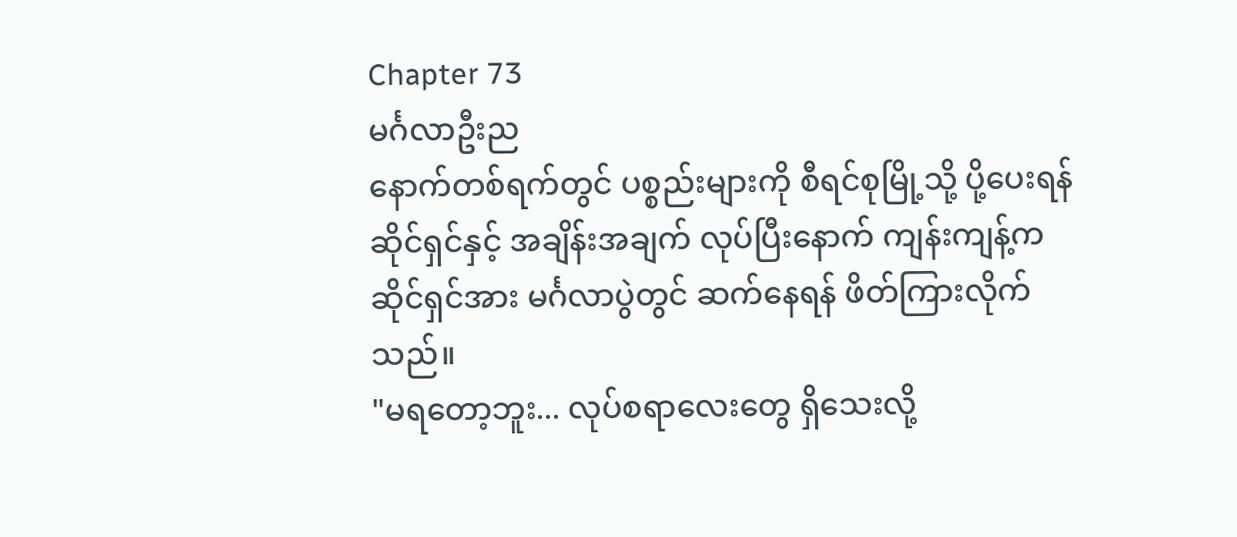Chapter 73
မင်္ဂလာဦးည
နောက်တစ်ရက်တွင် ပစ္စည်းများကို စီရင်စုမြို့သို့ ပို့ပေးရန် ဆိုင်ရှင်နှင့် အချိန်းအချက် လုပ်ပြီးနောက် ကျန်းကျန့်က ဆိုင်ရှင်အား မင်္ဂလာပွဲတွင် ဆက်နေရန် ဖိတ်ကြားလိုက်သည်။
"မရတော့ဘူး... လုပ်စရာလေးတွေ ရှိသေးလို့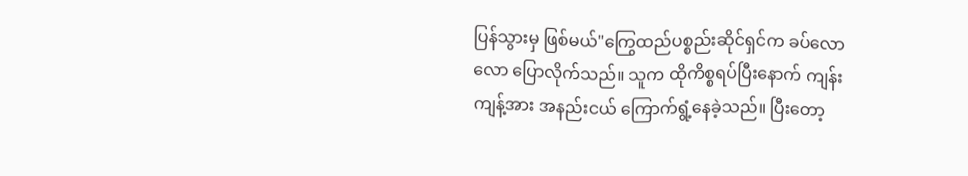ပြန်သွားမှ ဖြစ်မယ်"ကြွေထည်ပစ္စည်းဆိုင်ရှင်က ခပ်လောလော ပြောလိုက်သည်။ သူက ထိုကိစ္စရပ်ပြီးနောက် ကျန်းကျန့်အား အနည်းငယ် ကြောက်ရွံ့နေခဲ့သည်။ ပြီးတော့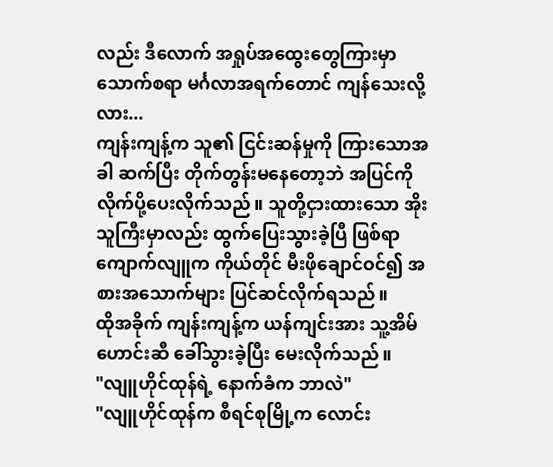လည်း ဒီလောက် အရှုပ်အထွေးတွေကြားမှာ သောက်စရာ မင်္ဂလာအရက်တောင် ကျန်သေးလို့လား...
ကျန်းကျန့်က သူ၏ ငြင်းဆန်မှုကို ကြားသောအခါ ဆက်ပြီး တိုက်တွန်းမနေတော့ဘဲ အပြင်ကို လိုက်ပို့ပေးလိုက်သည်။ သူတို့ငှားထားသော အိုးသူကြီးမှာလည်း ထွက်ပြေးသွားခဲ့ပြီ ဖြစ်ရာ ကျောက်လျူက ကိုယ်တိုင် မီးဖိုချောင်ဝင်၍ အစားအသောက်များ ပြင်ဆင်လိုက်ရသည်။
ထိုအခိုက် ကျန်းကျန့်က ယန်ကျင်းအား သူ့အိမ်ဟောင်းဆီ ခေါ်သွားခဲ့ပြီး မေးလိုက်သည်။
"လျူဟိုင်ထုန်ရဲ့ နောက်ခံက ဘာလဲ"
"လျူဟိုင်ထုန်က စီရင်စုမြို့က လောင်း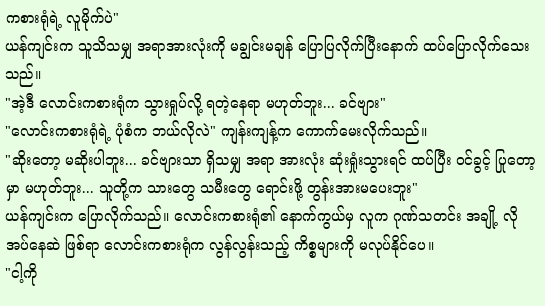ကစားရုံရဲ့ လူမိုက်ပဲ"
ယန်ကျင်းက သူသိသမျှ အရာအားလုံးကို မချွင်းမချန် ပြောပြလိုက်ပြီးနောက် ထပ်ပြောလိုက်သေးသည်။
"အဲ့ဒီ လောင်းကစားရုံက သွားရှုပ်လို့ ရတဲ့နေရာ မဟုတ်ဘူး... ခင်ဗျား"
"လောင်းကစားရုံရဲ့ ပုံစံက ဘယ်လိုလဲ" ကျန်းကျန့်က ကောက်မေးလိုက်သည်။
"ဆိုးတော့ မဆိုးပါဘူး... ခင်ဗျားသာ ရှိသမျှ အရာ အားလုံး ဆုံးရှုံးသွားရင် ထပ်ပြီး ဝင်ခွင့် ပြုတော့မှာ မဟုတ်ဘူး... သူတို့က သားတွေ သမီးတွေ ရောင်းဖို့ တွန်းအားမပေးဘူး"
ယန်ကျင်းက ပြောလိုက်သည်။ လောင်းကစားရုံ၏ နောက်ကွယ်မှ လူက ဂုဏ်သတင်း အချို့ လိုအပ်နေဆဲ ဖြစ်ရာ လောင်းကစားရုံက လွန်လွန်းသည့် ကိစ္စများကို မလုပ်နိုင်ပေ။
"ငါ့ကို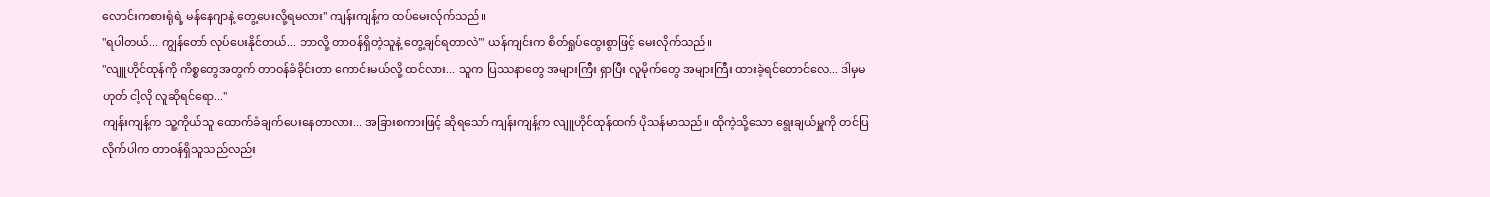လောင်းကစားရုံရဲ့ မန်နေဂျာနဲ့ တွေ့ပေးလို့ရမလား" ကျန်းကျန့်က ထပ်မေးလ်ုက်သည်။
"ရပါတယ်... ကျွန်တော် လုပ်ပေးနိုင်တယ်... ဘာလို့ တာဝန်ရှိတဲ့သူနဲ့ တွေ့ချင်ရတာလဲ'" ယန်ကျင်းက စိတ်ရှုပ်ထွေးစွာဖြင့် မေးလိုက်သည်။
"လျူဟိုင်ထုန်ကို ကိစ္စတွေအတွက် တာဝန်ခံခိုင်းတာ ကောင်းမယ်လို့ ထင်လား... သူက ပြဿနာတွေ အများကြီး ရှာပြီး လူမိုက်တွေ အများကြီး ထားခဲ့ရင်တောင်လေ... ဒါမှမဟုတ် ငါ့လို လူဆိုရင်ရော..."
ကျန်းကျန့်က သူ့ကိုယ်သူ ထောက်ခံချက်ပေးနေတာလား... အခြားစကားဖြင့် ဆိုရသော် ကျန်းကျန့်က လျူဟိုင်ထုန်ထက် ပိုသန်မာသည်။ ထိုကဲ့သို့သော ရွေးချယ်မှူကို တင်ပြလိုက်ပါက တာဝန်ရှိသူသည်လည်း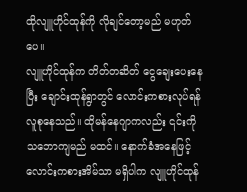ထိုလျူဟိုင်ထုန်ကို လိုချင်တော့မည် မဟုတ်ပေ။
လျူဟိုင်ထုန်က တိတ်တဆိတ် ငွေချေးပေးနေပြီး ချောင်းထုန်ရွာတွင် လောင်းကစားလုပ်ရန် လူစုနေသည်။ ထိုမန်နေဂျာကလည်း ၎င်းကို သဘောကျမည် မထင်။ နောက်ခံအနေဖြင့် လောင်းကစားအိမ်သာ မရှိပါက လျူဟိုင်ထုန်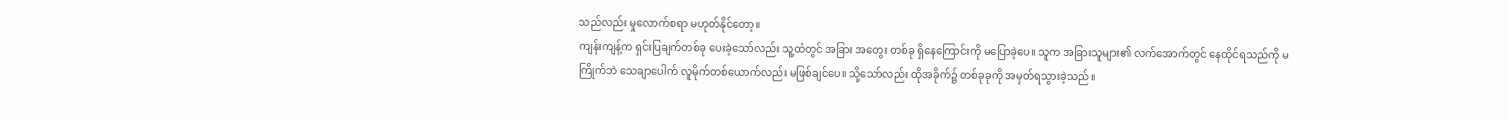သည်လည်း မှုလောက်စရာ မဟုတ်နိုင်တော့။
ကျန်းကျန့်က ရှင်းပြချက်တစ်ခု ပေးခဲ့သော်လည်း သူ့ထံတွင် အခြား အတွေး တစ်ခု ရှိနေကြောင်းကို မပြောခဲ့ပေ။ သူက အခြားသူများ၏ လက်အောက်တွင် နေထိုင်ရသည်ကို မကြိုက်ဘဲ သေချာပေါက် လူမိုက်တစ်ယောက်လည်း မဖြစ်ချင်ပေ။ သို့သော်လည်း ထိုအခိုက်၌ တစ်ခုခုကို အမှတ်ရသွားခဲ့သည်။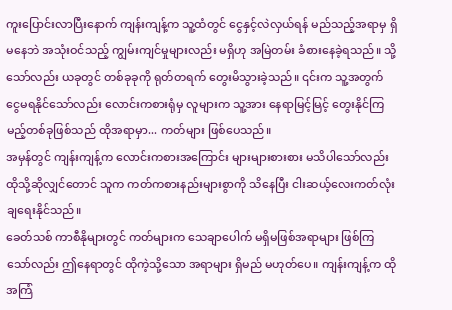ကူးပြောင်းလာပြီးနောက် ကျန်းကျန့်က သူ့ထံတွင် ငွေနှင့်လဲလှယ်ရန် မည်သည့်အရာမှ ရှိမနေဘဲ အသုံးဝင်သည့် ကျွမ်းကျင်မှုများလည်း မရှိဟု အမြဲတမ်း ခံစားနေခဲ့ရသည်။ သို့သော်လည်း ယခုတွင် တစ်ခုခုကို ရုတ်တရက် တွေးမိသွားခဲ့သည်။ ၎င်းက သူ့အတွက် ငွေမရနိုင်သော်လည်း လောင်းကစားရုံမှ လူများက သူ့အား နေရာမြင့်မြင့် တွေးနိုင်ကြမည့်တစ်ခုဖြစ်သည် ထိုအရာမှာ... ကတ်များ ဖြစ်ပေသည်။
အမှန်တွင် ကျန်းကျန့်က လောင်းကစားအကြောင်း များများစားစား မသိပါသော်လည်း ထိုသို့ဆိုလျှင်တောင် သူက ကတ်ကစားနည်းများစွာကို သိနေပြီး ငါးဆယ့်လေးကတ်လုံး ချရေးနိုင်သည်။
ခေတ်သစ် ကာစီနိုများတွင် ကတ်များက သေချာပေါက် မရှိမဖြစ်အရာများ ဖြစ်ကြသော်လည်း ဤနေရာတွင် ထိုကဲ့သို့သော အရာများ ရှိမည် မဟုတ်ပေ။ ကျန်းကျန့်က ထိုအကြံ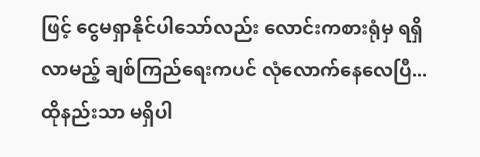ဖြင့် ငွေမရှာနိုင်ပါသော်လည်း လောင်းကစားရုံမှ ရရှိလာမည့် ချစ်ကြည်ရေးကပင် လုံလောက်နေလေပြီ... ထိုနည်းသာ မရှိပါ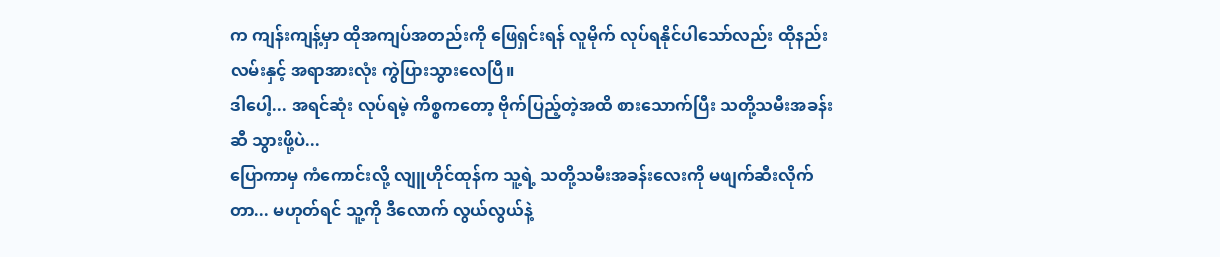က ကျန်းကျန့်မှာ ထိုအကျပ်အတည်းကို ဖြေရှင်းရန် လူမိုက် လုပ်ရနိုင်ပါသော်လည်း ထိုနည်းလမ်းနှင့် အရာအားလုံး ကွဲပြားသွားလေပြီ။
ဒါပေါ့... အရင်ဆုံး လုပ်ရမဲ့ ကိစ္စကတော့ ဗိုက်ပြည့်တဲ့အထိ စားသောက်ပြီး သတို့သမီးအခန်းဆီ သွားဖို့ပဲ...
ပြောကာမှ ကံကောင်းလို့ လျူဟိုင်ထုန်က သူ့ရဲ့ သတို့သမီးအခန်းလေးကို မဖျက်ဆီးလိုက်တာ... မဟုတ်ရင် သူ့ကို ဒီလောက် လွယ်လွယ်နဲ့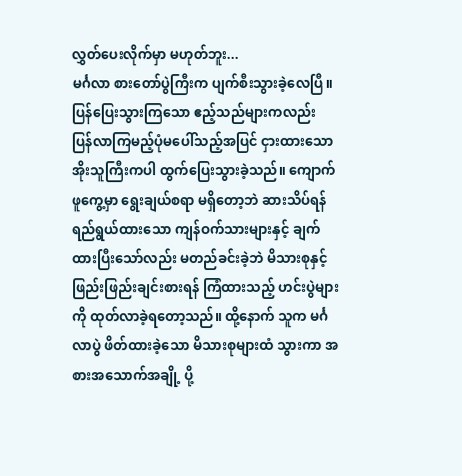လွှတ်ပေးလိုက်မှာ မဟုတ်ဘူး...
မင်္ဂလာ စားတော်ပွဲကြီးက ပျက်စီးသွားခဲ့လေပြီ။ ပြန်ပြေးသွားကြသော ဧည့်သည်များကလည်း ပြန်လာကြမည့်ပုံမပေါ်သည့်အပြင် ငှားထားသော အိုးသူကြီးကပါ ထွက်ပြေးသွားခဲ့သည်။ ကျောက်ဖူကွေ့မှာ ရွေးချယ်စရာ မရှိတော့ဘဲ ဆားသိပ်ရန် ရည်ရွယ်ထားသော ကျန်ဝက်သားများနှင့် ချက်ထားပြီးသော်လည်း မတည်ခင်းခဲ့ဘဲ မိသားစုနှင့် ဖြည်းဖြည်းချင်းစားရန် ကြံထားသည့် ဟင်းပွဲများကို ထုတ်လာခဲ့ရတော့သည်။ ထို့နောက် သူက မင်္ဂလာပွဲ ဖိတ်ထားခဲ့သော မိသားစုများထံ သွားကာ အစားအသောက်အချို့ ပို့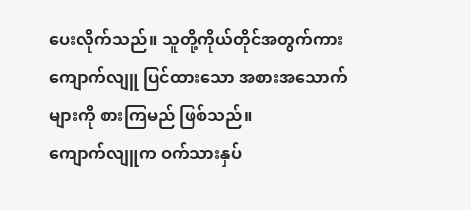ပေးလိုက်သည်။ သူတို့ကိုယ်တိုင်အတွက်ကား ကျောက်လျူ ပြင်ထားသော အစားအသောက်များကို စားကြမည် ဖြစ်သည်။
ကျောက်လျူက ဝက်သားနှပ်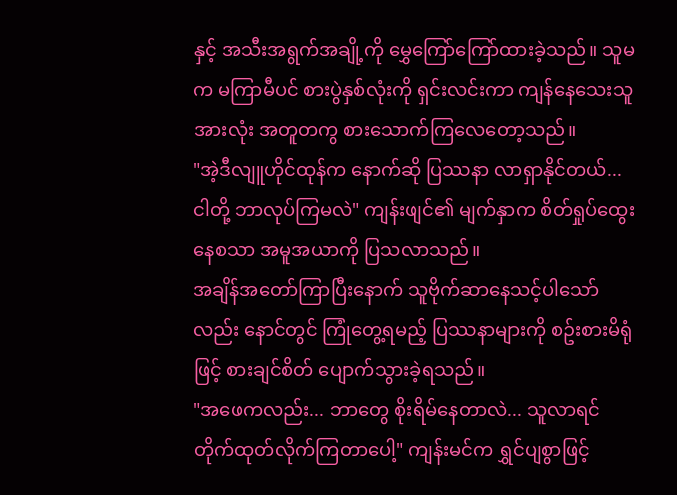နှင့် အသီးအရွက်အချို့ကို မွှေကြော်ကြော်ထားခဲ့သည်။ သူမက မကြာမီပင် စားပွဲနှစ်လုံးကို ရှင်းလင်းကာ ကျန်နေသေးသူအားလုံး အတူတကွ စားသောက်ကြလေတော့သည်။
"အဲ့ဒီလျူဟိုင်ထုန်က နောက်ဆို ပြဿနာ လာရှာနိုင်တယ်... ငါတို့ ဘာလုပ်ကြမလဲ" ကျန်းဖျင်၏ မျက်နှာက စိတ်ရှုပ်ထွေးနေစသာ အမူအယာကို ပြသလာသည်။
အချိန်အတော်ကြာပြီးနောက် သူဗိုက်ဆာနေသင့်ပါသော်လည်း နောင်တွင် ကြုံတွေ့ရမည့် ပြဿနာများကို စဥ်းစားမိရုံဖြင့် စားချင်စိတ် ပျောက်သွားခဲ့ရသည်။
"အဖေကလည်း... ဘာတွေ စိုးရိမ်နေတာလဲ... သူလာရင် တိုက်ထုတ်လိုက်ကြတာပေါ့" ကျန်းမင်က ရွှင်ပျစွာဖြင့်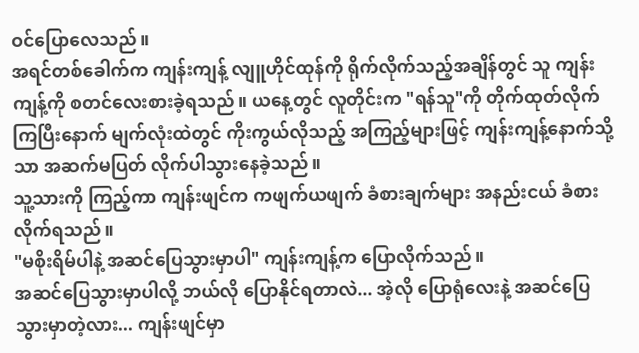ဝင်ပြောလေသည်။
အရင်တစ်ခေါက်က ကျန်းကျန့် လျူဟိုင်ထုန်ကို ရိုက်လိုက်သည့်အချိန်တွင် သူ ကျန်းကျန့်ကို စတင်လေးစားခဲ့ရသည်။ ယနေ့တွင် လူတိုင်းက "ရန်သူ"ကို တိုက်ထုတ်လိုက်ကြပြီးနောက် မျက်လုံးထဲတွင် ကိုးကွယ်လိုသည့် အကြည့်များဖြင့် ကျန်းကျန့်နောက်သို့သာ အဆက်မပြတ် လိုက်ပါသွားနေခဲ့သည်။
သူ့သားကို ကြည့်ကာ ကျန်းဖျင်က ကဖျက်ယဖျက် ခံစားချက်များ အနည်းငယ် ခံစားလိုက်ရသည်။
"မစိုးရိမ်ပါနဲ့ အဆင်ပြေသွားမှာပါ" ကျန်းကျန့်က ပြောလိုက်သည်။
အဆင်ပြေသွားမှာပါလို့ ဘယ်လို ပြောနိုင်ရတာလဲ... အဲ့လို ပြောရုံလေးနဲ့ အဆင်ပြေသွားမှာတဲ့လား... ကျန်းဖျင်မှာ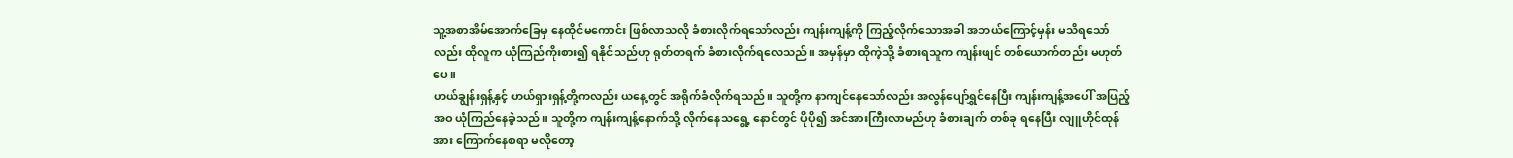သူ့အစာအိမ်အောက်ခြေမှ နေထိုင်မကောင်း ဖြစ်လာသလို ခံစားလိုက်ရသော်လည်း ကျန်းကျန့်ကို ကြည့်လိုက်သောအခါ အဘယ်ကြောင့်မှန်း မသိရသော်လည်း ထိုလူက ယုံကြည်ကိုးစား၍ ရနိုင်သည်ဟု ရုတ်တရက် ခံစားလိုက်ရလေသည်။ အမှန်မှာ ထိုကဲ့သို့ ခံစားရသူက ကျန်းဖျင် တစ်ယောက်တည်း မဟုတ်ပေ။
ဟယ်ချွန်းရှန့်နှင့် ဟယ်ရှားရှန့်တို့ကလည်း ယနေ့တွင် အရိုက်ခံလိုက်ရသည်။ သူတို့က နာကျင်နေသော်လည်း အလွန်ပျော်ရွှင်နေပြီး ကျန်းကျန့်အပေါ် အပြည့်အဝ ယုံကြည်နေခဲ့သည်။ သူတို့က ကျန်းကျန့်နောက်သို့ လိုက်နေသရွေ့ နောင်တွင် ပိုပို၍ အင်အားကြီးလာမည်ဟု ခံစားချက် တစ်ခု ရနေပြီး လျူဟိုင်ထုန်အား ကြောက်နေစရာ မလိုတော့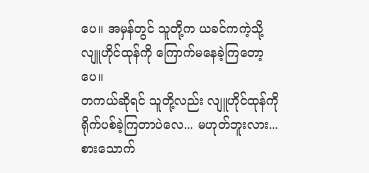ပေ။ အမှန်တွင် သူတို့က ယခင်ကကဲ့သို့ လျူဟိုင်ထုန်ကို ကြောက်မနေခဲ့ကြတော့ပေ။
တကယ်ဆိုရင် သူတို့လည်း လျူဟိုင်ထုန်ကို ရိုက်ပစ်ခဲ့ကြတာပဲလေ... မဟုတ်ဘူးလား...
စားသောက်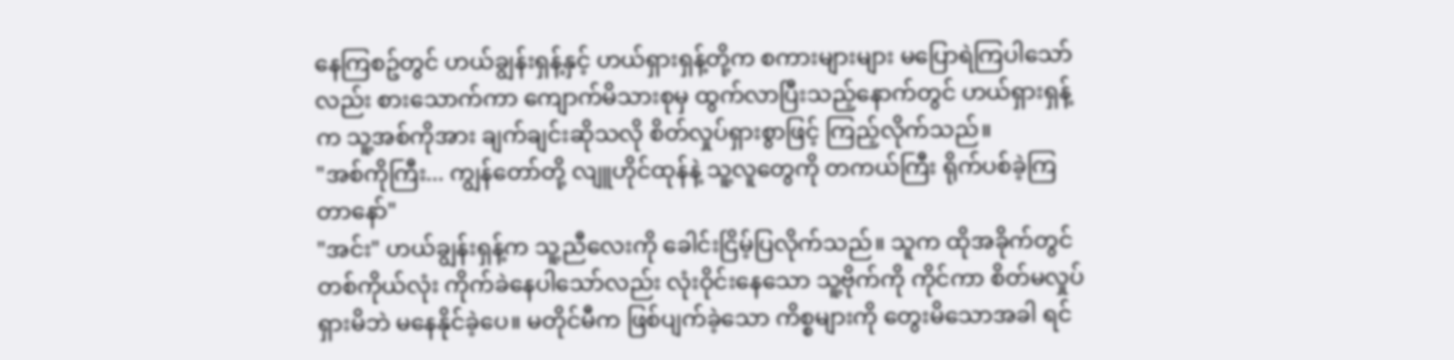နေကြစဥ်တွင် ဟယ်ချွန်းရှန့်နှင့် ဟယ်ရှားရှန့်တို့က စကားများများ မပြောရဲကြပါသော်လည်း စားသောက်ကာ ကျောက်မိသားစုမှ ထွက်လာပြီးသည့်နောက်တွင် ဟယ်ရှားရှန့်က သူ့အစ်ကိုအား ချက်ချင်းဆိုသလို စိတ်လှုပ်ရှားစွာဖြင့် ကြည့်လိုက်သည်။
"အစ်ကိုကြီး... ကျွန်တော်တို့ လျူဟိုင်ထုန်နဲ့ သူ့လူတွေကို တကယ်ကြီး ရိုက်ပစ်ခဲ့ကြတာနော်"
"အင်း" ဟယ်ချွန်းရှန့်က သူ့ညီလေးကို ခေါင်းငြိမ့်ပြလိုက်သည်။ သူက ထိုအခိုက်တွင် တစ်ကိုယ်လုံး ကိုက်ခဲနေပါသော်လည်း လုံးဝိုင်းနေသော သူ့ဗိုက်ကို ကိုင်ကာ စိတ်မလှုပ်ရှားမိဘဲ မနေနိုင်ခဲ့ပေ။ မတိုင်မီက ဖြစ်ပျက်ခဲ့သော ကိစ္စများကို တွေးမိသောအခါ ရင်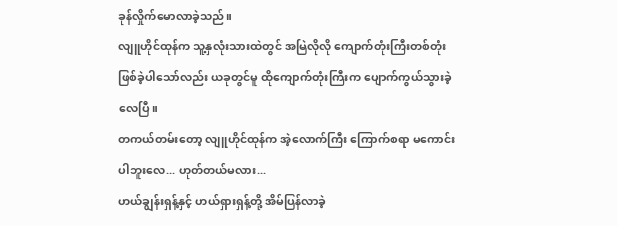ခုန်လှိုက်မောလာခဲ့သည်။
လျူဟိုင်ထုန်က သူ့နှလုံးသားထဲတွင် အမြဲလိုလို ကျောက်တုံးကြီးတစ်တုံး ဖြစ်ခဲ့ပါသော်လည်း ယခုတွင်မူ ထိုကျောက်တုံးကြီးက ပျောက်ကွယ်သွားခဲ့လေပြီ။
တကယ်တမ်းတော့ လျူဟိုင်ထုန်က အဲ့လောက်ကြီး ကြောက်စရာ မကောင်းပါဘူးလေ... ဟုတ်တယ်မလား...
ဟယ်ချွန်းရှန့်နှင့် ဟယ်ရှားရှန့်တို့ အိမ်ပြန်လာခဲ့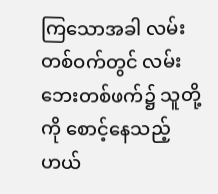ကြသောအခါ လမ်းတစ်ဝက်တွင် လမ်းဘေးတစ်ဖက်၌ သူတို့ကို စောင့်နေသည့် ဟယ်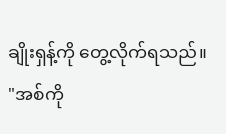ချိုးရှန့်ကို တွေ့လိုက်ရသည်။
"အစ်ကို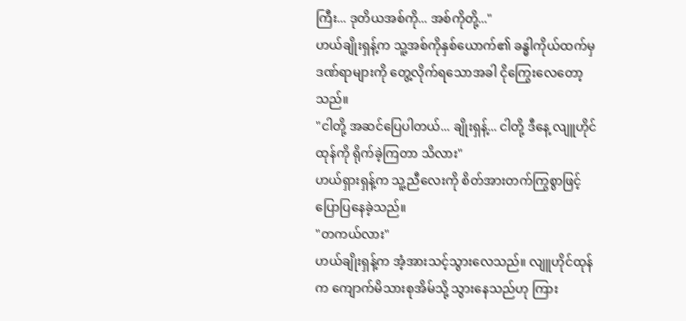ကြီး... ဒုတိယအစ်ကို... အစ်ကိုတို့..."
ဟယ်ချိုးရှန့်က သူ့အစ်ကိုနှစ်ယောက်၏ ခန္ဓါကိုယ်ထက်မှ ဒဏ်ရာများကို တွေ့လိုက်ရသောအခါ ငိုကြွေးလေတော့သည်။
"ငါတို့ အဆင်ပြေပါတယ်... ချိုးရှန့်... ငါတို့ ဒီနေ့ လျူဟိုင်ထုန်ကို ရိုက်ခဲ့ကြတာ သိလား"
ဟယ်ရှားရှန့်က သူ့ညီလေးကို စိတ်အားတက်ကြွစွာဖြင့် ပြောပြနေခဲ့သည်။
"တကယ်လား"
ဟယ်ချိုးရှန့်က အံ့အားသင့်သွားလေသည်။ လျူဟိုင်ထုန်က ကျောက်မိသားစုအိမ်သို့ သွားနေသည်ဟု ကြား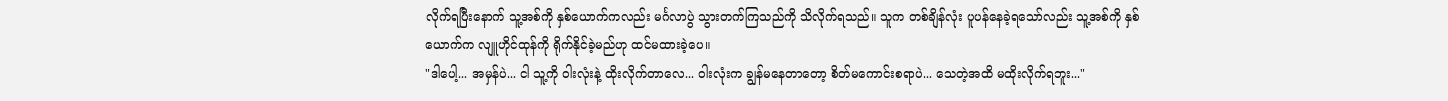လိုက်ရပြီးနောက် သူ့အစ်ကို နှစ်ယောက်ကလည်း မင်္ဂလာပွဲ သွားတက်ကြသည်ကို သိလိုက်ရသည်။ သူက တစ်ချိန်လုံး ပူပန်နေခဲ့ရသော်လည်း သူ့အစ်ကို နှစ်ယောက်က လျူဟိုင်ထုန်ကို ရိုက်နိုင်ခဲ့မည်ဟု ထင်မထားခဲ့ပေ။
"ဒါပေါ့... အမှန်ပဲ... ငါ သူ့ကို ဝါးလုံးနဲ့ ထိုးလိုက်တာလေ... ဝါးလုံးက ချွန်မနေတာတော့ စိတ်မကောင်းစရာပဲ... သေတဲ့အထိ မထိုးလိုက်ရဘူး..."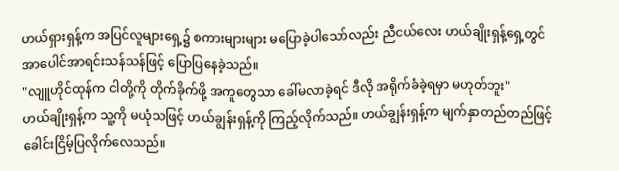ဟယ်ရှားရှန့်က အပြင်လူများရှေ့၌ စကားများများ မပြောခဲ့ပါသော်လည်း ညီငယ်လေး ဟယ်ချိုးရှန့်ရှေ့တွင် အာပေါင်အာရင်းသန်သန်ဖြင့် ပြောပြနေခဲ့သည်။
"လျူဟိုင်ထုန်က ငါတို့ကို တိုက်ခိုက်ဖို့ အကူတွေသာ ခေါ်မလာခဲ့ရင် ဒီလို အရိုက်ခံခဲ့ရမှာ မဟုတ်ဘူး"
ဟယ်ချိုးရှန့်က သူ့ကို မယုံသဖြင့် ဟယ်ချွန်းရှန့်ကို ကြည့်လိုက်သည်။ ဟယ်ချွန်းရှန့်က မျက်နှာတည်တည်ဖြင့် ခေါင်းငြိမ့်ပြလိုက်လေသည်။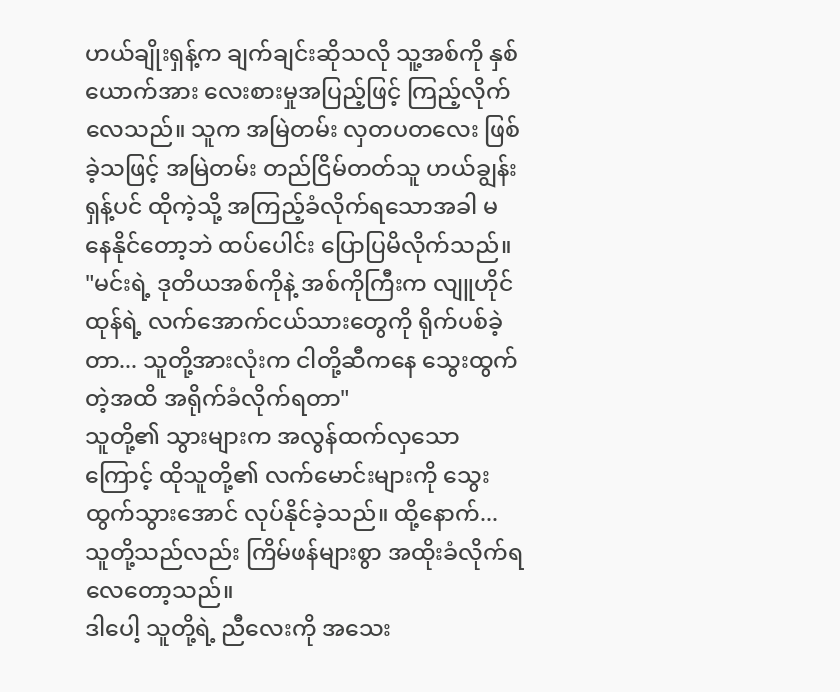ဟယ်ချိုးရှန့်က ချက်ချင်းဆိုသလို သူ့အစ်ကို နှစ်ယောက်အား လေးစားမှုအပြည့်ဖြင့် ကြည့်လိုက်လေသည်။ သူက အမြဲတမ်း လှတပတလေး ဖြစ်ခဲ့သဖြင့် အမြဲတမ်း တည်ငြိမ်တတ်သူ ဟယ်ချွန်းရှန့်ပင် ထိုကဲ့သို့ အကြည့်ခံလိုက်ရသောအခါ မနေနိုင်တော့ဘဲ ထပ်ပေါင်း ပြောပြမိလိုက်သည်။
"မင်းရဲ့ ဒုတိယအစ်ကိုနဲ့ အစ်ကိုကြီးက လျူဟိုင်ထုန်ရဲ့ လက်အောက်ငယ်သားတွေကို ရိုက်ပစ်ခဲ့တာ... သူတို့အားလုံးက ငါတို့ဆီကနေ သွေးထွက်တဲ့အထိ အရိုက်ခံလိုက်ရတာ"
သူတို့၏ သွားများက အလွန်ထက်လှသောကြောင့် ထိုသူတို့၏ လက်မောင်းများကို သွေးထွက်သွားအောင် လုပ်နိုင်ခဲ့သည်။ ထို့နောက်... သူတို့သည်လည်း ကြိမ်ဖန်များစွာ အထိုးခံလိုက်ရလေတော့သည်။
ဒါပေါ့ သူတို့ရဲ့ ညီလေးကို အသေး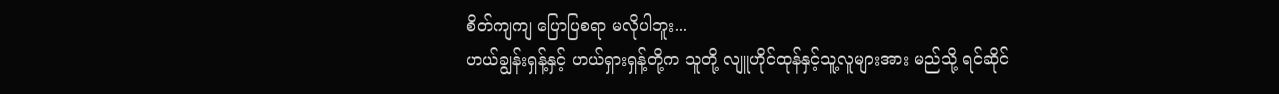စိတ်ကျကျ ပြောပြစရာ မလိုပါဘူး...
ဟယ်ချွန်းရှန့်နှင့် ဟယ်ရှားရှန့်တို့က သူတို့ လျူဟိုင်ထုန်နှင့်သူ့လူများအား မည်သို့ ရင်ဆိုင်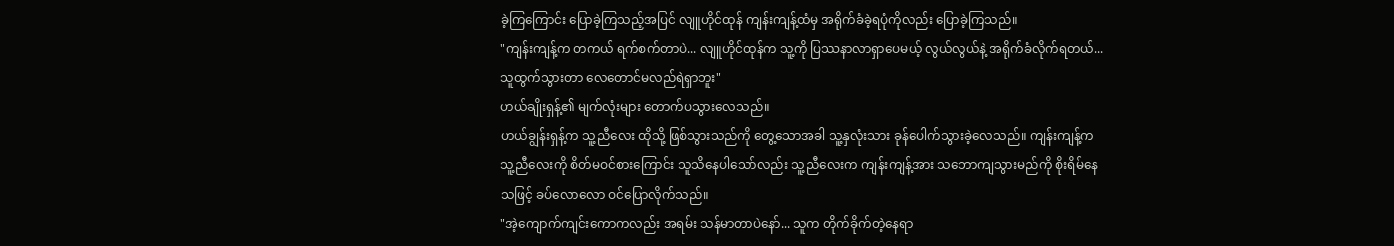ခဲ့ကြကြောင်း ပြောခဲ့ကြသည့်အပြင် လျူဟိုင်ထုန် ကျန်းကျန့်ထံမှ အရိုက်ခံခဲ့ရပုံကိုလည်း ပြောခဲ့ကြသည်။
"ကျန်းကျန့်က တကယ် ရက်စက်တာပဲ... လျူဟိုင်ထုန်က သူ့ကို ပြဿနာလာရှာပေမယ့် လွယ်လွယ်နဲ့ အရိုက်ခံလိုက်ရတယ်... သူထွက်သွားတာ လေတောင်မလည်ရဲရှာဘူး"
ဟယ်ချိုးရှန့်၏ မျက်လုံးများ တောက်ပသွားလေသည်။
ဟယ်ချွန်းရှန့်က သူ့ညီလေး ထိုသို့ ဖြစ်သွားသည်ကို တွေ့သောအခါ သူ့နှလုံးသား ခုန်ပေါက်သွားခဲ့လေသည်။ ကျန်းကျန့်က သူ့ညီလေးကို စိတ်မဝင်စားကြောင်း သူသိနေပါသော်လည်း သူ့ညီလေးက ကျန်းကျန့်အား သဘောကျသွားမည်ကို စိုးရိမ်နေသဖြင့် ခပ်လောလော ဝင်ပြောလိုက်သည်။
"အဲ့ကျောက်ကျင်းကောကလည်း အရမ်း သန်မာတာပဲနော်... သူက တိုက်ခိုက်တဲ့နေရာ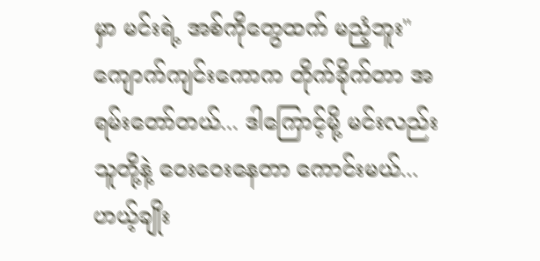မှာ မင်းရဲ့ အစ်ကိုတွေထက် မညံ့ဘူး" ကျောက်ကျင်းကောက တိုက်ခိုက်တာ အရမ်းတော်တယ်... ဒါကြောင့်မို့ မင်းလည်း သူတို့နဲ့ ဝေးဝေးနေတာ ကောင်းမယ်...
ဟယ့်ချိုး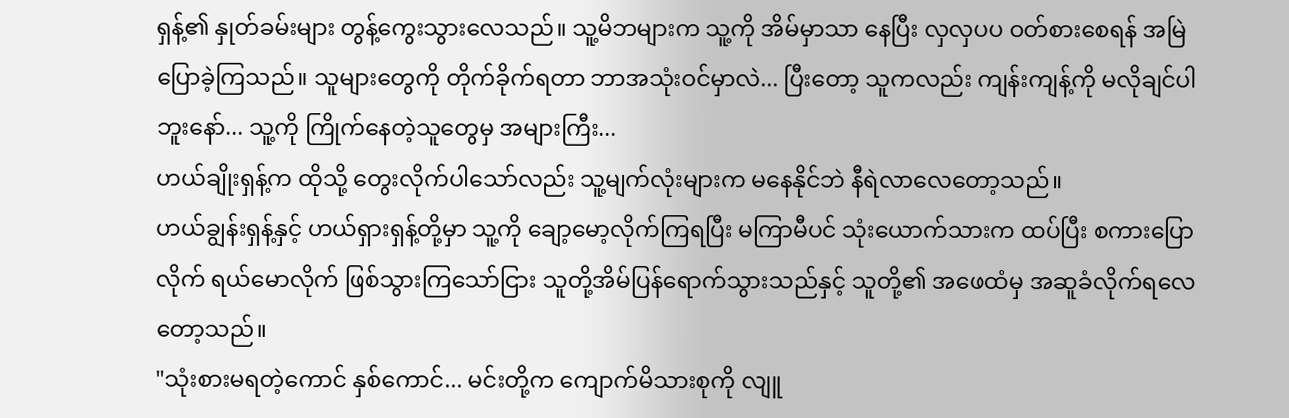ရှန့်၏ နှုတ်ခမ်းများ တွန့်ကွေးသွားလေသည်။ သူ့မိဘများက သူ့ကို အိမ်မှာသာ နေပြီး လှလှပပ ဝတ်စားစေရန် အမြဲ ပြောခဲ့ကြသည်။ သူများတွေကို တိုက်ခိုက်ရတာ ဘာအသုံးဝင်မှာလဲ... ပြီးတော့ သူကလည်း ကျန်းကျန့်ကို မလိုချင်ပါဘူးနော်... သူ့ကို ကြိုက်နေတဲ့သူတွေမှ အများကြီး...
ဟယ်ချိုးရှန့်က ထိုသို့ တွေးလိုက်ပါသော်လည်း သူ့မျက်လုံးများက မနေနိုင်ဘဲ နီရဲလာလေတော့သည်။
ဟယ်ချွန်းရှန့်နှင့် ဟယ်ရှားရှန့်တို့မှာ သူ့ကို ချော့မော့လိုက်ကြရပြီး မကြာမီပင် သုံးယောက်သားက ထပ်ပြီး စကားပြောလိုက် ရယ်မောလိုက် ဖြစ်သွားကြသော်ငြား သူတို့အိမ်ပြန်ရောက်သွားသည်နှင့် သူတို့၏ အဖေထံမှ အဆူခံလိုက်ရလေတော့သည်။
"သုံးစားမရတဲ့ကောင် နှစ်ကောင်... မင်းတို့က ကျောက်မိသားစုကို လျူ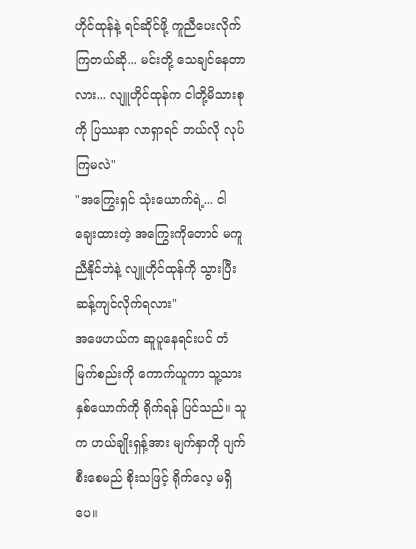ဟိုင်ထုန်နဲ့ ရင်ဆိုင်ဖို့ ကူညီပေးလိုက်ကြတယ်ဆို... မင်းတို့ သေချင်နေတာလား... လျူဟိုင်ထုန်က ငါတို့မိသားစုကို ပြဿနာ လာရှာရင် ဘယ်လို လုပ်ကြမလဲ"
"အကြွေးရှင် သုံးယောက်ရဲ့... ငါချေးထားတဲ့ အကြွေးကိုတောင် မကူညီနိုင်ဘဲနဲ့ လျူဟိုင်ထုန်ကို သွားပြီး ဆန့်ကျင်လိုက်ရလား"
အဖေဟယ်က ဆူပူနေရင်းပင် တံမြက်စည်းကို ကောက်ယူကာ သူ့သားနှစ်ယောက်ကို ရိုက်ရန် ပြင်သည်။ သူက ဟယ်ချိုးရှန့်အား မျက်နှာကို ပျက်စီးစေမည် စိုးသဖြင့် ရိုက်လေ့ မရှိပေ။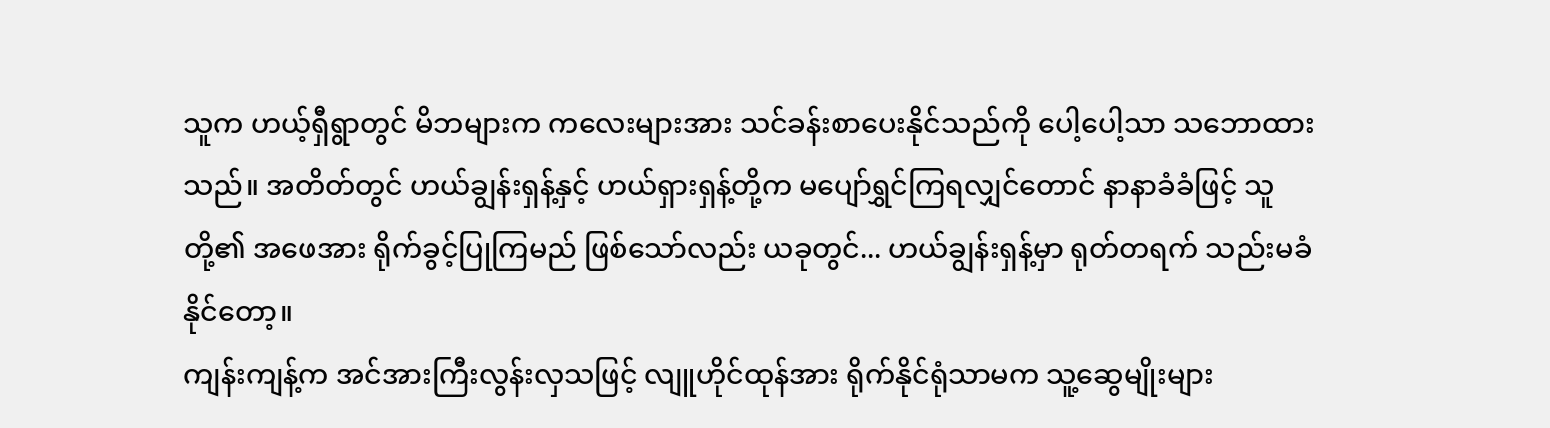သူက ဟယ့်ရှီရွာတွင် မိဘများက ကလေးများအား သင်ခန်းစာပေးနိုင်သည်ကို ပေါ့ပေါ့သာ သဘောထားသည်။ အတိတ်တွင် ဟယ်ချွန်းရှန့်နှင့် ဟယ်ရှားရှန့်တို့က မပျော်ရွှင်ကြရလျှင်တောင် နာနာခံခံဖြင့် သူတို့၏ အဖေအား ရိုက်ခွင့်ပြုကြမည် ဖြစ်သော်လည်း ယခုတွင်... ဟယ်ချွန်းရှန့်မှာ ရုတ်တရက် သည်းမခံနိုင်တော့။
ကျန်းကျန့်က အင်အားကြီးလွန်းလှသဖြင့် လျူဟိုင်ထုန်အား ရိုက်နိုင်ရုံသာမက သူ့ဆွေမျိုးများ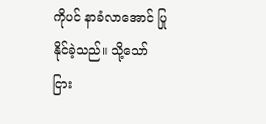ကိုပင် နာခံလာအောင် ပြုနိုင်ခဲ့သည်။ သို့သော်ငြား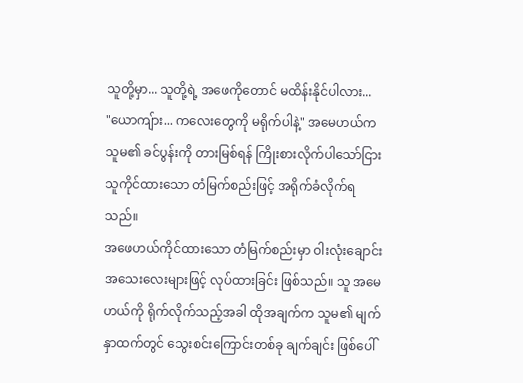သူတို့မှာ... သူတို့ရဲ့ အဖေကိုတောင် မထိန်းနိုင်ပါလား...
"ယောကျ်ား... ကလေးတွေကို မရိုက်ပါနဲ့" အမေဟယ်က သူမ၏ ခင်ပွန်းကို တားမြစ်ရန် ကြိုးစားလိုက်ပါသော်ငြား သူကိုင်ထားသော တံမြက်စည်းဖြင့် အရိုက်ခံလိုက်ရသည်။
အဖေဟယ်ကိုင်ထားသော တံမြက်စည်းမှာ ဝါးလုံးချောင်းအသေးလေးများဖြင့် လုပ်ထားခြင်း ဖြစ်သည်။ သူ အမေဟယ်ကို ရိုက်လိုက်သည့်အခါ ထိုအချက်က သူမ၏ မျက်နှာထက်တွင် သွေးစင်းကြောင်းတစ်ခု ချက်ချင်း ဖြစ်ပေါ်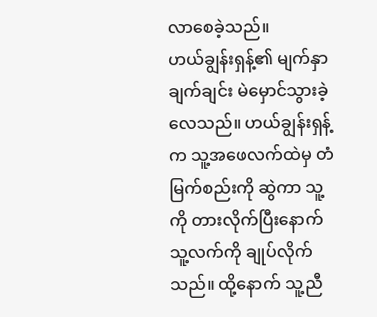လာစေခဲ့သည်။
ဟယ်ချွန်းရှန့်၏ မျက်နှာ ချက်ချင်း မဲမှောင်သွားခဲ့လေသည်။ ဟယ်ချွန်းရှန့်က သူ့အဖေလက်ထဲမှ တံမြက်စည်းကို ဆွဲကာ သူ့ကို တားလိုက်ပြီးနောက် သူ့လက်ကို ချုပ်လိုက်သည်။ ထို့နောက် သူ့ညီ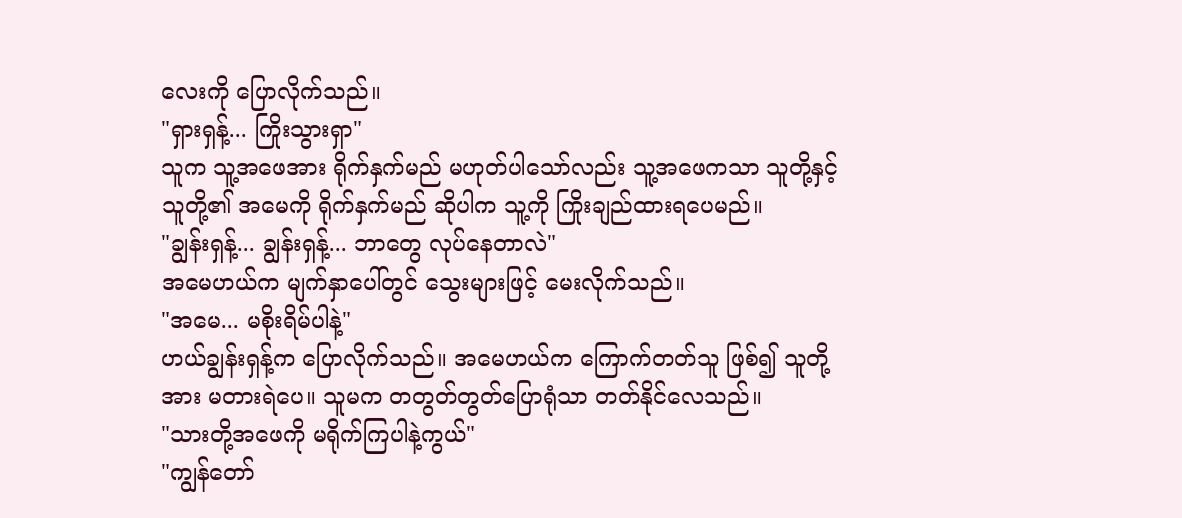လေးကို ပြောလိုက်သည်။
"ရှားရှန့်... ကြိုးသွားရှာ"
သူက သူ့အဖေအား ရိုက်နှက်မည် မဟုတ်ပါသော်လည်း သူ့အဖေကသာ သူတို့နှင့် သူတို့၏ အမေကို ရိုက်နှက်မည် ဆိုပါက သူ့ကို ကြိုးချည်ထားရပေမည်။
"ချွန်းရှန့်... ချွန်းရှန့်... ဘာတွေ လုပ်နေတာလဲ"
အမေဟယ်က မျက်နှာပေါ်တွင် သွေးများဖြင့် မေးလိုက်သည်။
"အမေ... မစိုးရိမ်ပါနဲ့"
ဟယ်ချွန်းရှန့်က ပြောလိုက်သည်။ အမေဟယ်က ကြောက်တတ်သူ ဖြစ်၍ သူတို့အား မတားရဲပေ။ သူမက တတွတ်တွတ်ပြောရုံသာ တတ်နိုင်လေသည်။
"သားတို့အဖေကို မရိုက်ကြပါနဲ့ကွယ်"
"ကျွန်တော်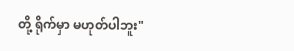တို့ ရိုက်မှာ မဟုတ်ပါဘူး"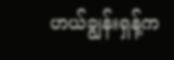ဟယ်ချွန်းရှန့်က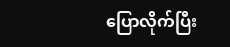ပြောလိုက်ပြီး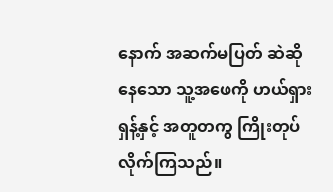နောက် အဆက်မပြတ် ဆဲဆိုနေသော သူ့အဖေကို ဟယ်ရှားရှန့်နှင့် အတူတကွ ကြိုးတုပ်လိုက်ကြသည်။